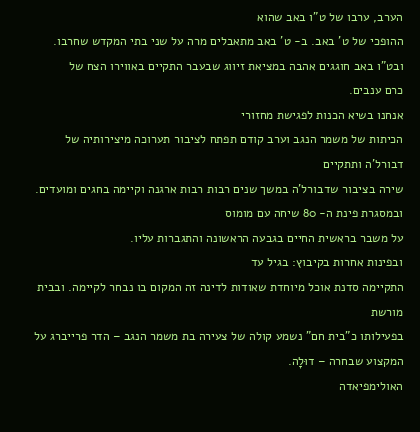הערב, ערבו של ט"ו באב שהוא
ההופכי של ט' באב. ב- ט' באב מתאבלים מרה על שני בתי המקדש שחרבו. ובט"ו באב חוגגים אהבה במציאת זיווג שבעבר התקיים באווירו הצח של
כרם ענבים.
אנחנו בשיא הכנות לפגישת מחזורי
הכיתות של משמר הנגב וערב קודם תפתח לציבור תערוכה מיצירותיה של דבורל'ה ותתקיים
שירה בציבור שדבורל'ה במשך שנים רבות רבות ארגנה וקיימה בחגים ומועדים.
ובמסגרת פינת ה- 80 שיחה עם מומוס
על משבר בראשית החיים בגבעה הראשונה והתגברות עליו.
ובפינות אחרות בקיבוץ: בגיל עד
התקיימה סדנת אוכל מיוחדת שאודות לדינה זה המקום בו נבחר לקיימה. ובבית מורשת
בפעילותו כ"בית חם" נשמע קולה של צעירה בת משמר הנגב – הדר פרייברג על
המקצוע שבחרה – דוּלָה.
האולימפיאדה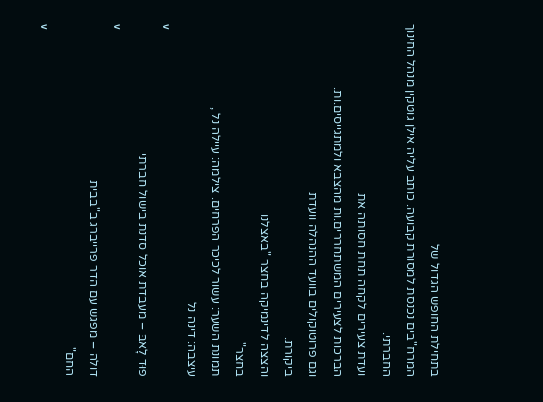בתחילת החופש הגדול של
המרח"בים נכנסת למסורת קבועה. כותב עליה אילן גוטקין מנהל החינוך החברתי.
ועדת צעירים לקחה תחת חסותה את
הברכות לצעירים המשתחררים.ות מהצבא ולמתגייסים.ות.
וגם פרוטוקולים בוועד ההנהלה וועדת
ביקורת.
והצצה לדינמיקה בחצר "באצלנו
בחצר"
תמונת השער: עשור לכיכר הפרחים. צילמה: עיילה נל ,
עיצבה: דינה נל
v
פוּד לָאבּ – מעבדת אוכל סדנת בישול חברתי
v
דולה – מפגש עם הדר פרייברג ב"בבית
החם"
v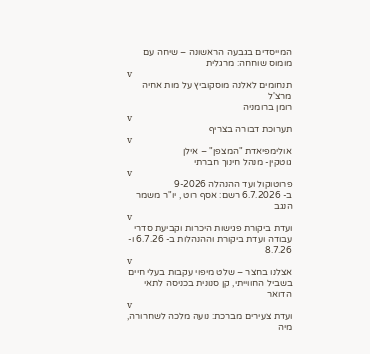המייסדים בגבעה הראשונה – שיחה עם
מומוס שוחחה: מרגלית
v
תנחומים לאלנה מוסקוביץ על מות אחיה מרצ'ל
רומן ברומניה
v
תערוכת דבורה בצריף
v
אולימפיאדת "המצפן" – אילן
גוטקין- מנהל חינוך חברתי
v
פרוטוקול ועד ההנהלה 9-2026
ב- 6.7.2026 רשם: אסף רוט , יו"ר משמר הנגב
v
ועדת ביקורת פגישות היכרות וקביעת סדרי
עבודה ועדת ביקורת וההנהלות ב- 6.7.26 ו- 8.7.26
v
אצלנו בחצר – שלט מיפוי עקבות בעלי חיים
בשביל החווייתי, קן סנונית בכניסה לתאי הדואר
v
ועדת צעירים מברכת: נועה מלכה לשחרורה, מיה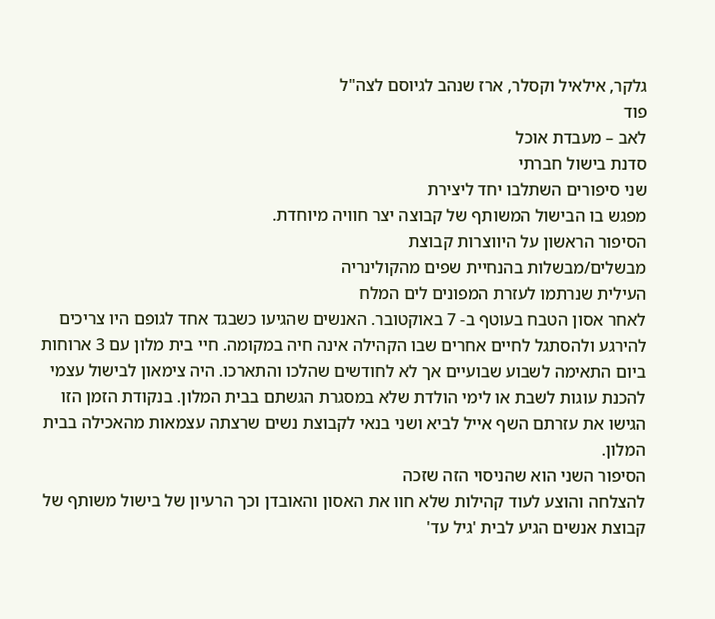גלקר, אילאיל וקסלר, ארז שנהב לגיוסם לצה"ל
פוד
לאב – מעבדת אוכל
סדנת בישול חברתי
שני סיפורים השתלבו יחד ליצירת
מפגש בו הבישול המשותף של קבוצה יצר חוויה מיוחדת.
הסיפור הראשון על היווצרות קבוצת
מבשלים/מבשלות בהנחיית שפים מהקולינריה
העילית שנרתמו לעזרת המפונים לים המלח
לאחר אסון הטבח בעוטף ב- 7 באוקטובר. האנשים שהגיעו כשבגד אחד לגופם היו צריכים
להירגע ולהסתגל לחיים אחרים שבו הקהילה אינה חיה במקומה. חיי בית מלון עם 3 ארוחות
ביום התאימה לשבוע שבועיים אך לא לחודשים שהלכו והתארכו. היה צימאון לבישול עצמי
להכנת עוגות לשבת או לימי הולדת שלא במסגרת הגשתם בבית המלון. בנקודת הזמן הזו
הגישו את עזרתם השף אייל לביא ושני בנאי לקבוצת נשים שרצתה עצמאות מהאכילה בבית
המלון.
הסיפור השני הוא שהניסוי הזה שזכה
להצלחה והוצע לעוד קהילות שלא חוו את האסון והאובדן וכך הרעיון של בישול משותף של
קבוצת אנשים הגיע לבית 'גיל עד'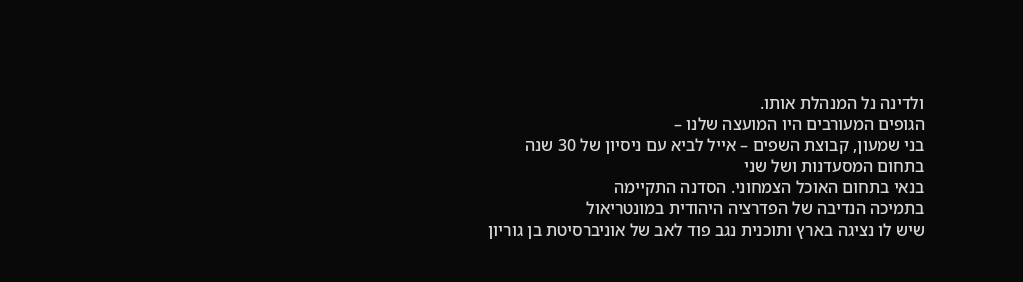ולדינה נל המנהלת אותו.
הגופים המעורבים היו המועצה שלנו –
בני שמעון, קבוצת השפים – אייל לביא עם ניסיון של 30 שנה בתחום המסעדנות ושל שני
בנאי בתחום האוכל הצמחוני. הסדנה התקיימה
בתמיכה הנדיבה של הפדרציה היהודית במונטריאול
שיש לו נציגה בארץ ותוכנית נגב פוד לאב של אוניברסיטת בן גוריון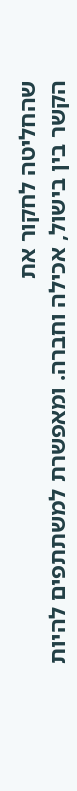שהחליטה לחקור את
הקשר בין בישול, אכילה וחברה. ומאפשרת למשתתפים להיות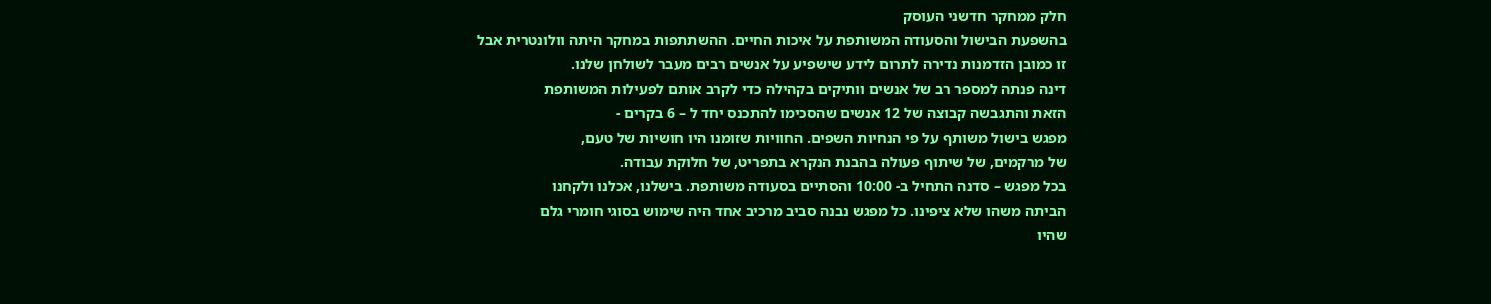חלק ממחקר חדשני העוסק
בהשפעת הבישול והסעודה המשותפת על איכות החיים. ההשתתפות במחקר היתה וולונטרית אבל
זו כמובן הזדמנות נדירה לתרום לידע שישפיע על אנשים רבים מעבר לשולחן שלנו.
דינה פנתה למספר רב של אנשים וותיקים בקהילה כדי לקרב אותם לפעילות המשותפת
הזאת והתגבשה קבוצה של 12 אנשים שהסכימו להתכנס יחד ל – 6 בקרים -
מפגש בישול משותף על פי הנחיות השפים. החוויות שזומנו היו חושיות של טעם,
של מרקמים, של שיתוף פעולה בהבנת הנקרא בתפריט, של חלוקת עבודה.
בכל מפגש – סדנה התחיל ב- 10:00 והסתיים בסעודה משותפת. בישלנו, אכלנו ולקחנו
הביתה משהו שלא ציפינו. כל מפגש נבנה סביב מרכיב אחד היה שימוש בסוגי חומרי גלם
שהיו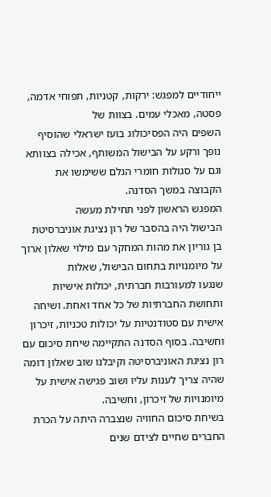ייחודיים למפגש: ירקות, קטניות, תפוחי אדמה, פסטה, מאכלי עמים. בצוות של
השפים היה הפסיכולוג בועז ישראלי שהוסיף נופך ורקע על הבישול המשותף, אכילה בצוותא
וגם על סגולות חומרי הגלם ששימשו את הקבוצה במשך הסדנה.
המפגש הראשון לפני תחילת מעשה
הבישול היה בהסבר של רון נציגת אוניברסיטת
בן גוריון את מהות המחקר עם מילוי שאלון ארוך על מיומנויות בתחום הבישול, שאלות
שנגעו למעורבות חברתית, יכולות אישיות ותחושת החברתיות של כל אחד ואחת. ושיחה
אישית עם סטודנטיות על יכולות טכניות, זיכרון וחשיבה. בסוף הסדנה התקיימה שיחת סיכום עם רון נציגת האוניברסיטה וקיבלנו שוב שאלון דומה
שהיה צריך לענות עליו ושוב פגישה אישית על מיומנויות של זיכרון, וחשיבה.
בשיחת סיכום החוויה שנצברה היתה על הכרת החברים שחיים לצידם שנים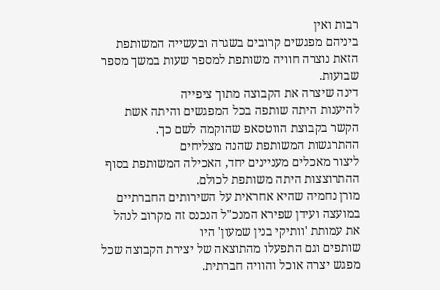רבות ואין
ביניהם מפגשים קרובים בשגרה ובעשייה המשותפת הזאת נוצרה חוויה משותפת למספר שעות במשך מספר
שבועות.
דינה שיצרה את הקבוצה מתוך ציפייה
להיענות היתה שותפה בכל המפגשים והיתה אשת הקשר בקבוצת הווטסאפ שהוקמה לשם כך.
ההתרגשות המשותפת שהנה מצליחים
ליצור מאכלים מעניינים יחד, האכילה המשותפת בסוף ההתרוצצות היתה משותפת לכולם.
מורן נחמיה שהיא אחראית על השירותים החברתיים במועצה ועידן שפירא המנכ"ל הנכנס זה מקרוב לנהל את עמותת 'וותיקי בנין שמעון' היו
שותפים וגם התפעלו מהתוצאה של יצירת הקבוצה שכל מפגש יצרה אוכל והוויה חברתית.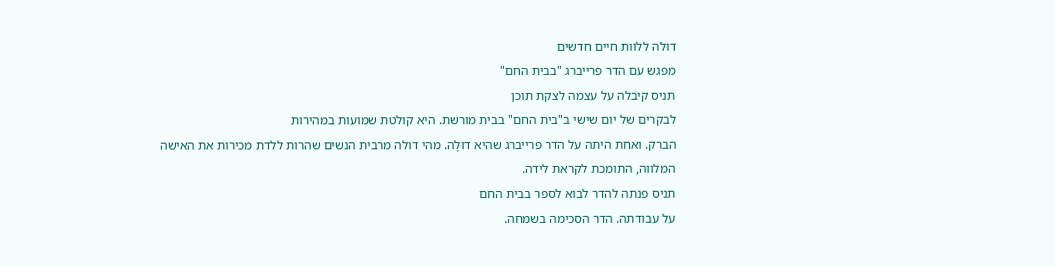דוּלה ללוות חיים חדשים
מפגש עם הדר פרייברג "בבית החם"
תניס קיבלה על עצמה לצקת תוכן
לבקרים של יום שישי ב"בית החם" בבית מורשת. היא קולטת שמועות במהירות
הברק. ואחת היתה על הדר פרייברג שהיא דוּלָה. מהי דולה מרבית הנשים שהרות ללדת מכירות את האישה
המלווה, התומכת לקראת לידה.
תניס פנתה להדר לבוא לספר בבית החם
על עבודתה. הדר הסכימה בשמחה.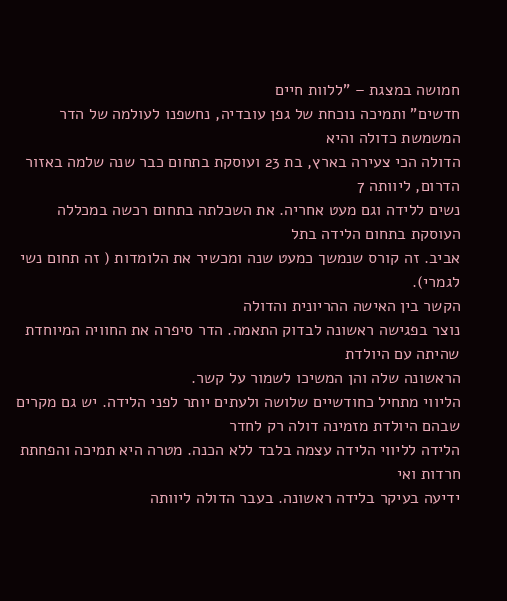חמושה במצגת – "ללוות חיים
חדשים" ותמיכה נוכחת של גפן עובדיה, נחשפנו לעולמה של הדר המשמשת כדולה והיא
הדולה הכי צעירה בארץ, בת 23 ועוסקת בתחום כבר שנה שלמה באזור הדרום, ליוותה 7
נשים ללידה וגם מעט אחריה. את השכלתה בתחום רכשה במכללה העוסקת בתחום הלידה בתל
אביב. זה קורס שנמשך כמעט שנה ומכשיר את הלומדות ( זה תחום נשי לגמרי).
הקשר בין האישה ההריונית והדולה
נוצר בפגישה ראשונה לבדוק התאמה. הדר סיפרה את החוויה המיוחדת שהיתה עם היולדת
הראשונה שלה והן המשיכו לשמור על קשר.
הליווי מתחיל כחודשיים שלושה ולעתים יותר לפני הלידה. יש גם מקרים שבהם היולדת מזמינה דולה רק לחדר
הלידה לליווי הלידה עצמה בלבד ללא הכנה. מטרה היא תמיכה והפחתת חרדות ואי
ידיעה בעיקר בלידה ראשונה. בעבר הדולה ליוותה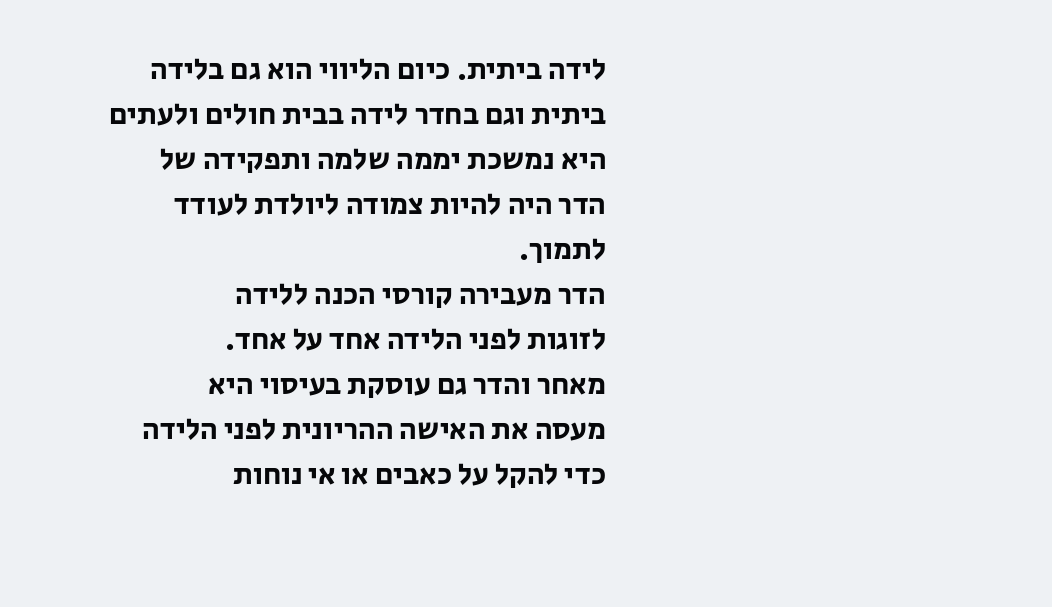לידה ביתית. כיום הליווי הוא גם בלידה ביתית וגם בחדר לידה בבית חולים ולעתים
היא נמשכת יממה שלמה ותפקידה של הדר היה להיות צמודה ליולדת לעודד לתמוך.
הדר מעבירה קורסי הכנה ללידה
לזוגות לפני הלידה אחד על אחד.
מאחר והדר גם עוסקת בעיסוי היא
מעסה את האישה ההריונית לפני הלידה כדי להקל על כאבים או אי נוחות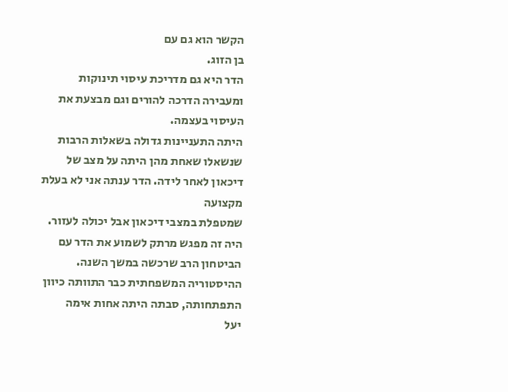הקשר הוא גם עם
בן הזוג.
הדר היא גם מדריכת עיסוי תינוקות
ומעבירה הדרכה להורים וגם מבצעת את העיסוי בעצמה.
היתה התעניינות גדולה בשאלות הרבות
שנשאלו שאחת מהן היתה על מצב של דיכאון לאחר לידה. הדר ענתה אני לא בעלת מקצועה
שמטפלת במצבי דיכאון אבל יכולה לעזור.
היה זה מפגש מרתק לשמוע את הדר עם
הביטחון הרב שרכשה במשך השנה.
ההיסטוריה המשפחתית כבר התוותה כיוון התפתחותה, סבתה היתה אחות אימה
יעל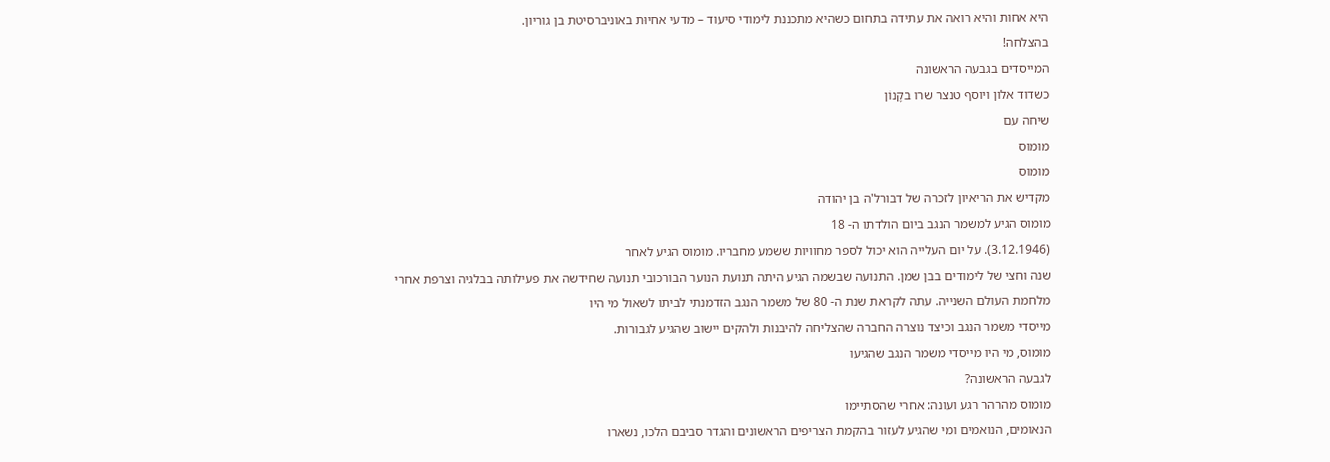היא אחות והיא רואה את עתידה בתחום כשהיא מתכננת לימודי סיעוד – מדעי אחיוּת באוניברסיטת בן גוריון.
בהצלחה!
המייסדים בגבעה הראשונה
כשדוד אלון ויוסף טנצר שרו בקָנוֺן
שיחה עם
מומוס
מומוס
מקדיש את הריאיון לזכרה של דבורל'ה בן יהודה
מומוס הגיע למשמר הנגב ביום הולדתו ה- 18
(3.12.1946). על יום העלייה הוא יכול לספר מחוויות ששמע מחבריו. מומוס הגיע לאחר
שנה וחצי של לימודים בבן שמן. התנועה שבשמה הגיע היתה תנועת הנוער הבורכובי תנועה שחידשה את פעילותה בבלגיה וצרפת אחרי
מלחמת העולם השנייה. עתה לקראת שנת ה- 80 של משמר הנגב הזדמנתי לביתו לשאול מי היו
מייסדי משמר הנגב וכיצד נוצרה החברה שהצליחה להיבנות ולהקים יישוב שהגיע לגבורות.
מומוס, מי היו מייסדי משמר הנגב שהגיעו
לגבעה הראשונה?
מומוס מהרהר רגע ועונה: אחרי שהסתיימו
הנאומים, הנואמים ומי שהגיע לעזור בהקמת הצריפים הראשונים והגדר סביבם הלכו, נשארו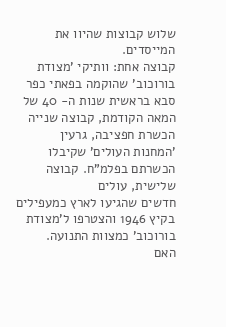שלוש קבוצות שהיוו את המייסדים.
קבוצה אחת: וותיקי 'מצודת בורוכוב' שהוקמה בפאתי כפר
סבא בראשית שנות ה- 40 של המאה הקודמת, קבוצה שנייה הכשרת חפציבה, גרעין
'המחנות העולים' שקיבלו הכשרתם בפלמ"ח. קבוצה שלישית, עולים
חדשים שהגיעו לארץ כמעפילים בקיץ 1946 והצטרפו ל'מצודת בורוכוב' כמצוות התנועה.
האם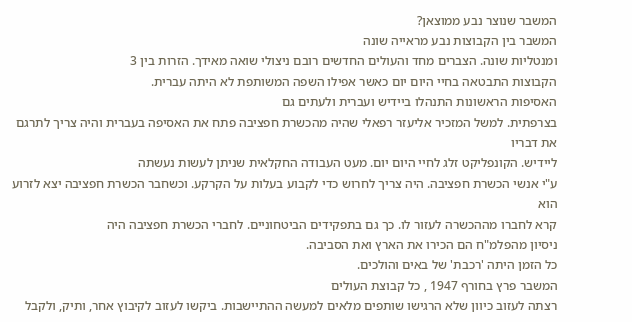המשבר שנוצר נבע ממוצאן?
המשבר בין הקבוצות נבע מראייה שונה
ומנטליות שונה. הצברים מחד והעולים החדשים רובם ניצולי שואה מאידך. הזרות בין 3
הקבוצות התבטאה בחיי היום יום כאשר אפילו השפה המשותפת לא היתה עברית.
האסיפות הראשונות התנהלו ביידיש ועברית ולעתים גם
בצרפתית. למשל המזכיר אליעזר רפאלי שהיה מהכשרת חפציבה פתח את האסיפה בעברית והיה צריך לתרגם את דבריו
ליידיש. הקונפליקט זלג לחיי היום יום. מעט העבודה החקלאית שניתן לעשות נעשתה
ע"י אנשי הכשרת חפציבה. היה צריך לחרוש כדי לקבוע בעלות על הקרקע. וכשחבר הכשרת חפציבה יצא לזרוע הוא
קרא לחברו מההכשרה לעזור לו. כך גם בתפקידים הביטחוניים. לחברי הכשרת חפציבה היה
ניסיון מהפלמ"ח הם הכירו את הארץ ואת הסביבה.
כל הזמן היתה 'רכבת' של באים והולכים.
המשבר פרץ בחורף 1947 , כל קבוצת העולים
רצתה לעזוב כיוון שלא הרגישו שותפים מלאים למעשה ההתיישבות. ביקשו לעזוב לקיבוץ אחר, ותיק, ולקבל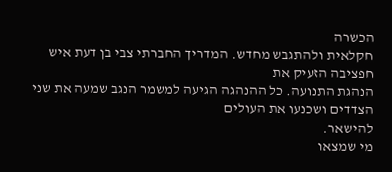הכשרה
חקלאית ולהתגבש מחדש. המדריך החברתי צבי בן דעת איש חפציבה הזעיק את
הנהגת התנועה. כל ההנהגה הגיעה למשמר הנגב שמעה את שני הצדדים ושכנעו את העולים
להישאר.
מי שמצאו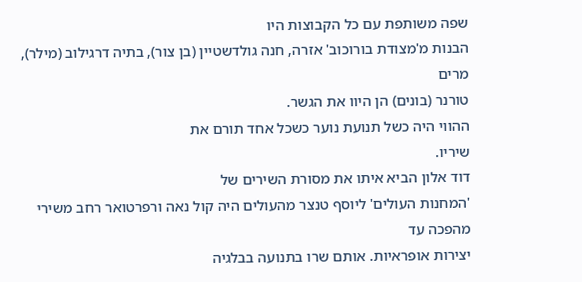שפה משותפת עם כל הקבוצות היו
הבנות מ'מצודת בורוכוב' אזרה, חנה גולדשטיין (בן צור), בתיה דרגילוב (מילר), מרים
טורנר (בונים) הן היוו את הגשר.
ההווי היה כשל תנועת נוער כשכל אחד תורם את
שיריו.
דוד אלון הביא איתו את מסורת השירים של
'המחנות העולים' ליוסף טנצר מהעולים היה קול נאה ורפרטואר רחב משירי מהפכה עד
יצירות אופראיות. אותם שרו בתנועה בבלגיה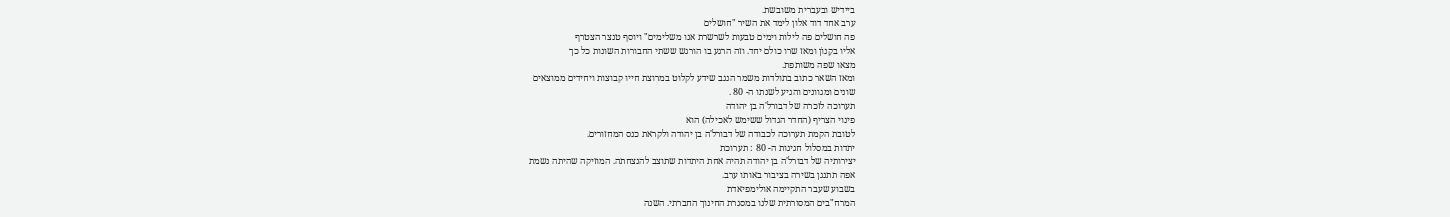ביידיש ובעברית משובשת.
ערב אחד דוד אלון לימד את השיר "חושלים
פה חושלים פה לילות וימים טבעות לשרשרת אנו משלימים" ויוסף טנצר הצטרף
אליו בקָנוֺן ומאז שרו כולם יחד. וזה הרגע בו הורגש ששתי החבורות השונות כל כך
מצאו שפה משותפת.
ומאז השאר כתוב בתולדות משמר הנגב שידע לקלוט במרוצת חייו קבוצות ויחידים ממוצאים
שונים ומגוונים והגיע לשנתו ה- 80 .
תערוכה לזכרה של דבורל'ה בן יהודה
פינוי הצריף (החדר הגדול ששימש לאכילה) הוא
לטובת הקמת תערוכה לכבודה של דבורל'ה בן יהודה ולקראת כנס המחזורים.
יתדות במסלול חגיגות ה- 80 : תערוכת
יצירותיה של דבורל'ה בן יהודה תהיה אחת היתדות שתוצב להנצחתה. המוזיקה שהיתה נשמת
אפה תתנגן בשירה בציבור באותו ערב.
בשבוע שעבר התקיימה אולימפיאדת
המרח"בים המסורתית שלנו במסגרת החינוך החברתי. השנה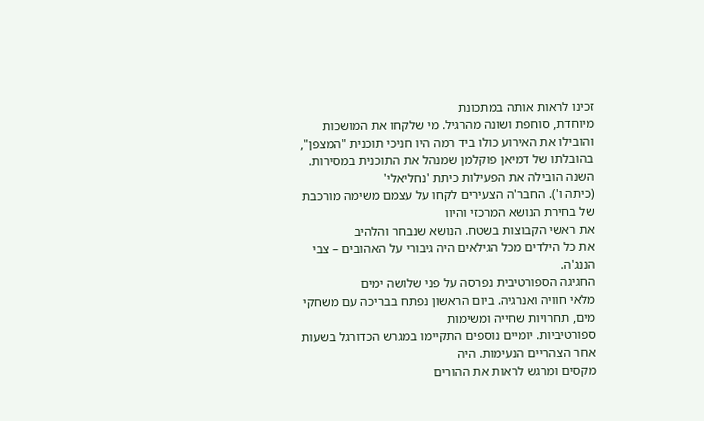זכינו לראות אותה במתכונת
מיוחדת, סוחפת ושונה מהרגיל. מי שלקחו את המושכות והובילו את האירוע כולו ביד רמה היו חניכי תוכנית "המצפן",
בהובלתו של דמיאן פוקלמן שמנהל את התוכנית במסירות.
השנה הובילה את הפעילות כיתת 'נחליאלי'
(כיתה ו'). החבר'ה הצעירים לקחו על עצמם משימה מורכבת של בחירת הנושא המרכזי והיוו
את ראשי הקבוצות בשטח. הנושא שנבחר והלהיב
את כל הילדים מכל הגילאים היה גיבורי על האהובים – צבי הננג'ה.
החגיגה הספורטיבית נפרסה על פני שלושה ימים
מלאי חוויה ואנרגיה. ביום הראשון נפתח בבריכה עם משחקי מים, תחרויות שחייה ומשימות
ספורטיביות. יומיים נוספים התקיימו במגרש הכדורגל בשעות אחר הצהריים הנעימות. היה
מקסים ומרגש לראות את ההורים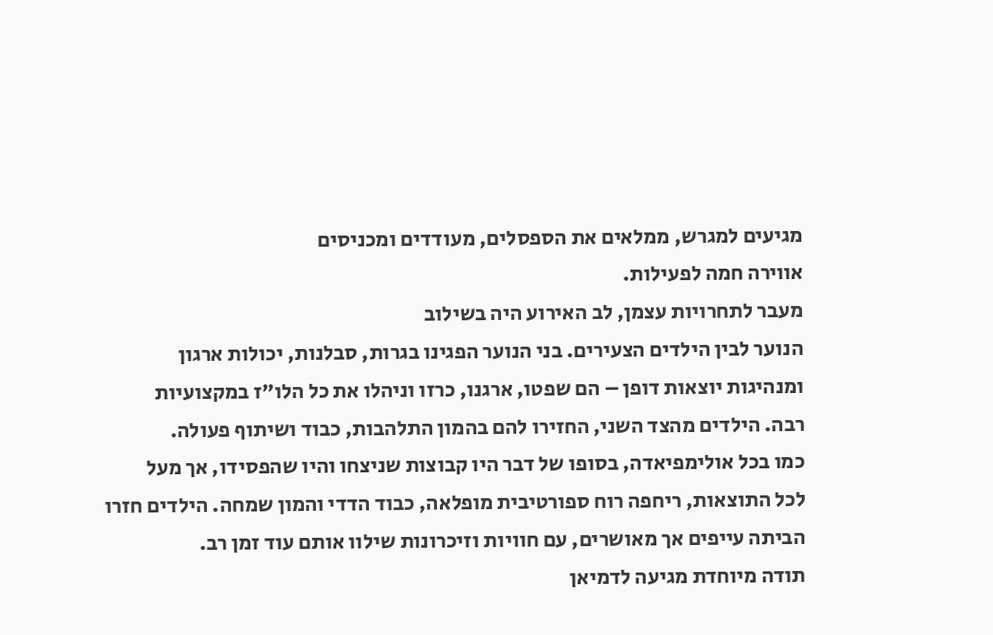מגיעים למגרש, ממלאים את הספסלים, מעודדים ומכניסים
אווירה חמה לפעילות.
מעבר לתחרויות עצמן, לב האירוע היה בשילוב
הנוער לבין הילדים הצעירים. בני הנוער הפגינו בגרות, סבלנות, יכולות ארגון
ומנהיגות יוצאות דופן – הם שפטו, ארגנו, כרזו וניהלו את כל הלו"ז במקצועיות
רבה. הילדים מהצד השני, החזירו להם בהמון התלהבות, כבוד ושיתוף פעולה.
כמו בכל אולימפיאדה, בסופו של דבר היו קבוצות שניצחו והיו שהפסידו, אך מעל
לכל התוצאות, ריחפה רוח ספורטיבית מופלאה, כבוד הדדי והמון שמחה. הילדים חזרו
הביתה עייפים אך מאושרים, עם חוויות וזיכרונות שילוו אותם עוד זמן רב.
תודה מיוחדת מגיעה לדמיאן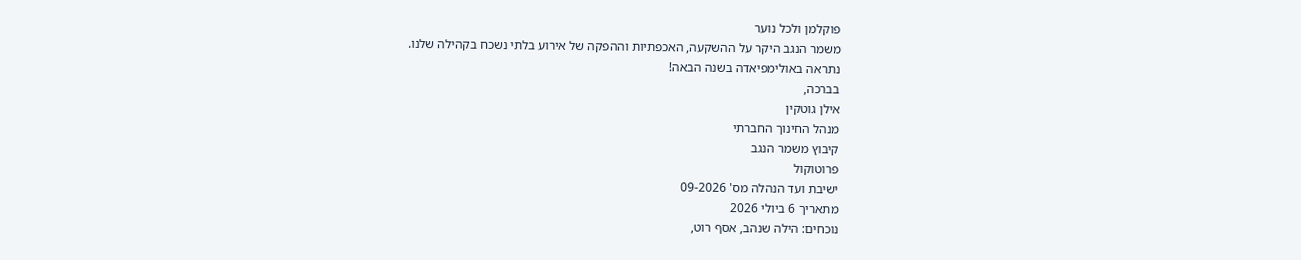פוקלמן ולכל נוער
משמר הנגב היקר על ההשקעה, האכפתיות וההפקה של אירוע בלתי נשכח בקהילה שלנו.
נתראה באולימפיאדה בשנה הבאה!
בברכה,
אילן גוטקין
מנהל החינוך החברתי
קיבוץ משמר הנגב
פרוטוקול
ישיבת ועד הנהלה מס' 09-2026
מתאריך 6 ביולי 2026
נוכחים: הילה שנהב, אסף רוט,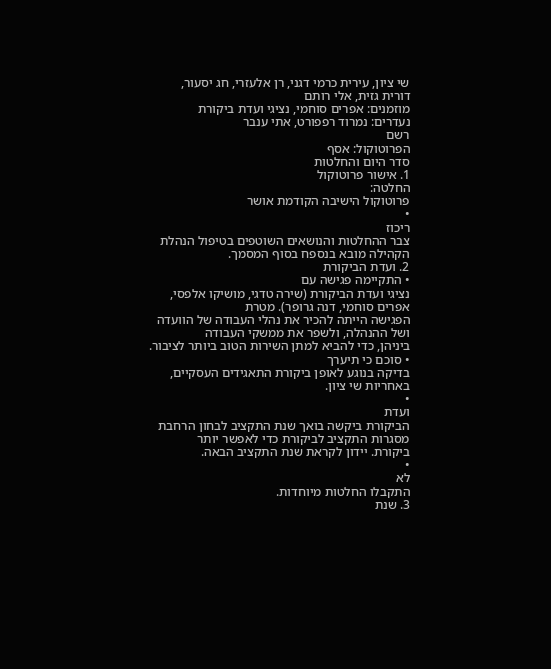שי ציון, עירית כרמי דגני, רן אלעזרי, חג יסעור,
דורית גזית, אלי רותם
מוזמנים: אפרים סוחמי, נציגי ועדת ביקורת
נעדרים: נמרוד רפפורט, אתי ענבר
רשם
הפרוטוקול: אסף
סדר היום והחלטות
1. אישור פרוטוקול
החלטה:
פרוטוקול הישיבה הקודמת אושר
•
ריכוז
צבר ההחלטות והנושאים השוטפים בטיפול הנהלת הקהילה מובא בנספח בסוף המסמך.
2. ועדת הביקורת
• התקיימה פגישה עם
נציגי ועדת הביקורת (שירה טדגי, מושיקו אלפסי, אפרים סוחמי, דנה גרופר). מטרת
הפגישה הייתה להכיר את נהלי העבודה של הוועדה ושל ההנהלה, ולשפר את ממשקי העבודה
ביניהן, כדי להביא למתן השירות הטוב ביותר לציבור.
• סוכם כי תיערך
בדיקה בנוגע לאופן ביקורת התאגידים העסקיים, באחריות שי ציון.
•
ועדת
הביקורת ביקשה בואך שנת התקציב לבחון הרחבת מסגרות התקציב לביקורת כדי לאפשר יותר
ביקורת. יידון לקראת שנת התקציב הבאה.
•
לא
התקבלו החלטות מיוחדות.
3. שנת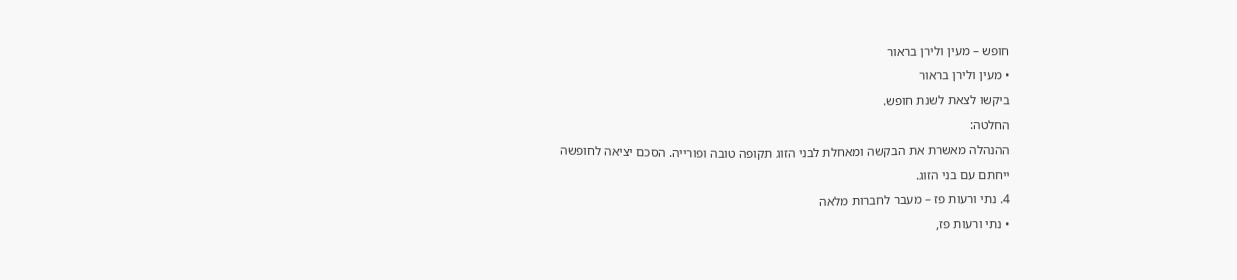חופש – מעין ולירן בראור
• מעין ולירן בראור
ביקשו לצאת לשנת חופש.
החלטה:
ההנהלה מאשרת את הבקשה ומאחלת לבני הזוג תקופה טובה ופורייה. הסכם יציאה לחופשה
ייחתם עם בני הזוג.
4. נתי ורעות פז – מעבר לחברות מלאה
• נתי ורעות פז,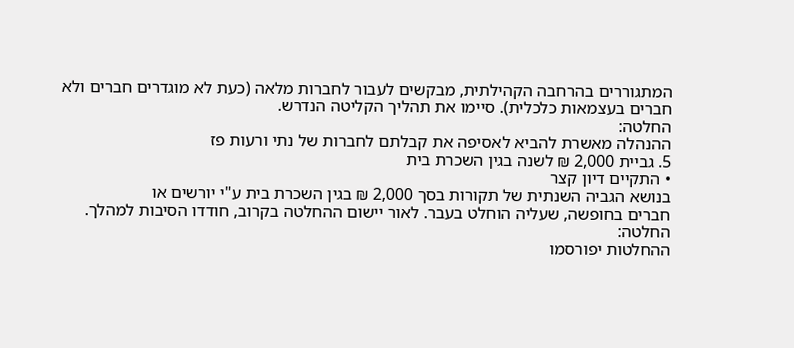המתגוררים בהרחבה הקהילתית, מבקשים לעבור לחברות מלאה (כעת לא מוגדרים חברים ולא
חברים בעצמאות כלכלית). סיימו את תהליך הקליטה הנדרש.
החלטה:
ההנהלה מאשרת להביא לאסיפה את קבלתם לחברות של נתי ורעות פז
5. גביית 2,000 ₪ לשנה בגין השכרת בית
• התקיים דיון קצר
בנושא הגביה השנתית של תקורות בסך 2,000 ₪ בגין השכרת בית ע"י יורשים או
חברים בחופשה, שעליה הוחלט בעבר. לאור יישום ההחלטה בקרוב, חודדו הסיבות למהלך.
החלטה:
ההחלטות יפורסמו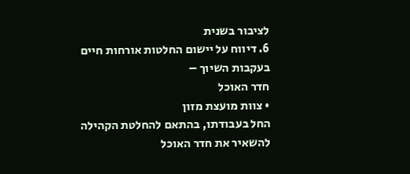לציבור בשנית
6. דיווח על יישום החלטות אורחות חיים בעקבות השיוך –
חדר האוכל
• צוות מועצת מזון
החל בעבודתו, בהתאם להחלטת הקהילה להשאיר את חדר האוכל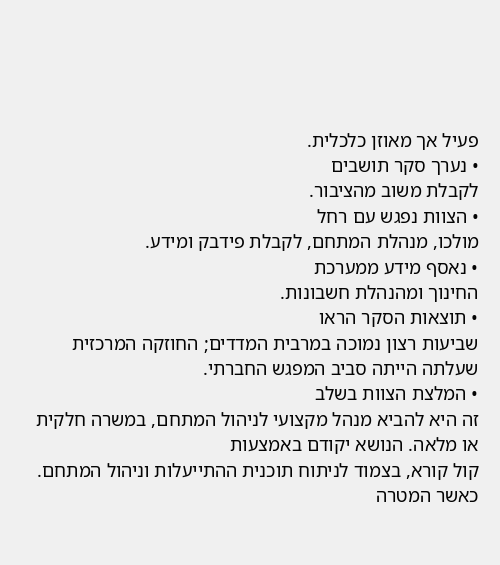פעיל אך מאוזן כלכלית.
• נערך סקר תושבים
לקבלת משוב מהציבור.
• הצוות נפגש עם רחל
מולכו, מנהלת המתחם, לקבלת פידבק ומידע.
• נאסף מידע ממערכת
החינוך ומהנהלת חשבונות.
• תוצאות הסקר הראו
שביעות רצון נמוכה במרבית המדדים; החוזקה המרכזית שעלתה הייתה סביב המפגש החברתי.
• המלצת הצוות בשלב
זה היא להביא מנהל מקצועי לניהול המתחם, במשרה חלקית או מלאה. הנושא יקודם באמצעות
קול קורא, בצמוד לניתוח תוכנית ההתייעלות וניהול המתחם. כאשר המטרה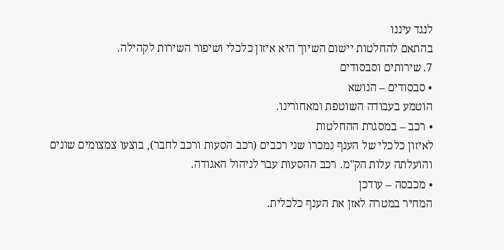לנגד עיננו
בהתאם להחלטות יישום השיוך היא איזון כלכלי ושיפור השירות לקהילה.
7. שירותים וסבסודים
• סבסודים – הנושא
הוטמע בעבודה השוטפת ומאחורינו.
• רכב – במסגרת ההחלטות
לאיזון כלכלי של הענף נמכרו שני רכבים (רכב הסעות ורכב לחבר), בוצעו צמצומים שונים
והועלתה עלות הק"מ. רכב ההסעות עבר לניהול האגודה.
• מכבסה – עודכן
המחיר במטרה לאזן את הענף כלכלית.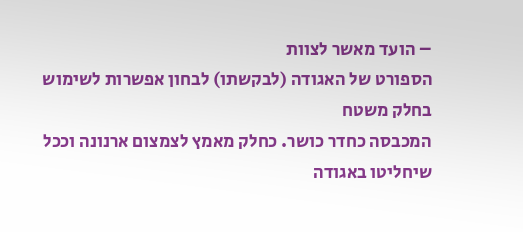– הועד מאשר לצוות
הספורט של האגודה (לבקשתו) לבחון אפשרות לשימוש בחלק משטח
המכבסה כחדר כושר. כחלק מאמץ לצמצום ארנונה וככל שיחליטו באגודה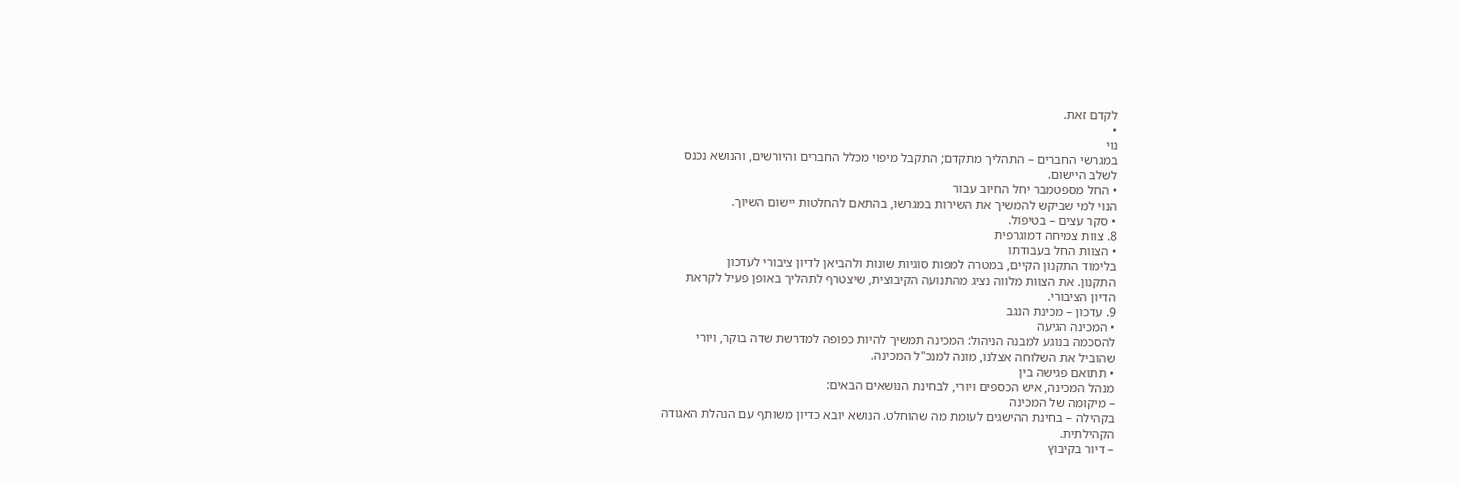לקדם זאת.
•
נוי
במגרשי החברים – התהליך מתקדם; התקבל מיפוי מכלל החברים והיורשים, והנושא נכנס
לשלב היישום.
• החל מספטמבר יחל החיוב עבור
הנוי למי שביקש להמשיך את השירות במגרשו, בהתאם להחלטות יישום השיוך.
• סקר עצים – בטיפול.
8. צוות צמיחה דמוגרפית
• הצוות החל בעבודתו
בלימוד התקנון הקיים, במטרה למפות סוגיות שונות ולהביאן לדיון ציבורי לעדכון
התקנון. את הצוות מלווה נציג מהתנועה הקיבוצית, שיצטרף לתהליך באופן פעיל לקראת
הדיון הציבורי.
9. עדכון – מכינת הנגב
• המכינה הגיעה
להסכמה בנוגע למבנה הניהול: המכינה תמשיך להיות כפופה למדרשת שדה בוקר, ויורי
שהוביל את השלוחה אצלנו, מונה למנכ"ל המכינה.
• תתואם פגישה בין
מנהל המכינה, איש הכספים ויורי, לבחינת הנושאים הבאים:
– מיקומה של המכינה
בקהילה – בחינת ההישגים לעומת מה שהוחלט. הנושא יובא כדיון משותף עם הנהלת האגודה
הקהילתית.
– דיור בקיבוץ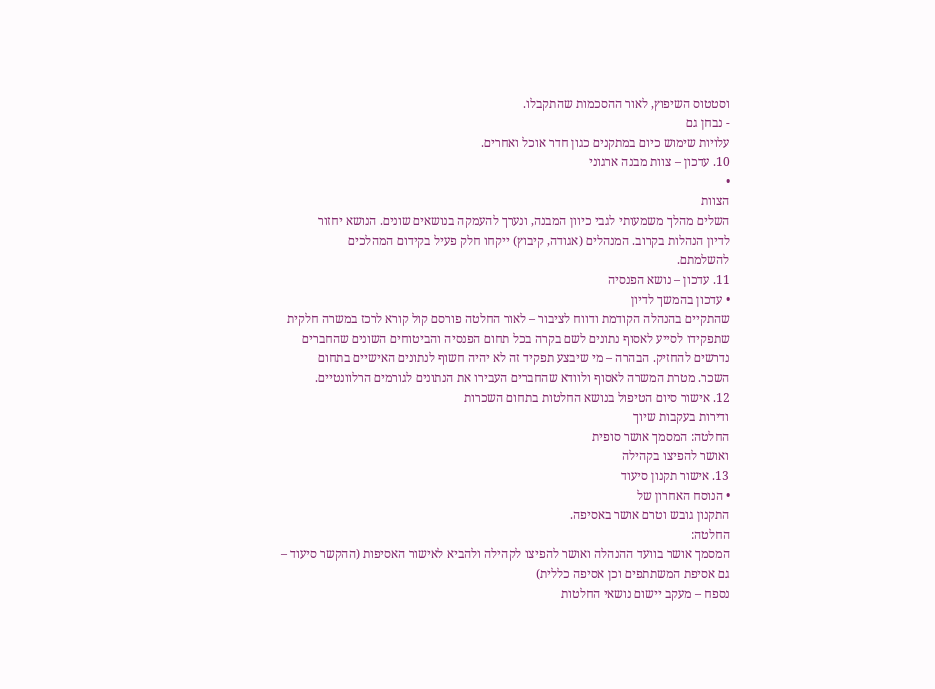וסטטוס השיפוץ, לאור ההסכמות שהתקבלו.
- נבחן גם
עלויות שימוש כיום במתקנים כגון חדר אוכל ואחרים.
10. עדכון – צוות מבנה ארגוני
•
הצוות
השלים מהלך משמעותי לגבי כיוון המבנה, ונערך להעמקה בנושאים שונים. הנושא יחזור
לדיון הנהלות בקרוב. המנהלים (אגודה, קיבוץ) ייקחו חלק פעיל בקידום המהלכים
להשלמתם.
11. עדכון – נושא הפנסיה
• עדכון בהמשך לדיון
שהתקיים בהנהלה הקודמת ודווח לציבור – לאור החלטה פורסם קול קורא לרכז במשרה חלקית
שתפקידו לסייע לאסוף נתונים לשם בקרה בכל תחום הפנסיה והביטוחים השונים שהחברים
נדרשים להחזיק. הבהרה – מי שיבצע תפקיד זה לא יהיה חשוף לנתונים האישיים בתחום
השכר. מטרת המשרה לאסוף ולוודא שהחברים העבירו את הנתונים לגורמים הרלוונטיים.
12. אישור סיום הטיפול בנושא החלטות בתחום השכרות
ודירות בעקבות שיוך
החלטה: המסמך אושר סופית
ואושר להפיצו בקהילה
13. אישור תקנון סיעוד
• הנוסח האחרון של
התקנון גובש וטרם אושר באסיפה.
החלטה:
המסמך אושר בוועד ההנהלה ואושר להפיצו לקהילה ולהביא לאישור האסיפות (ההקשר סיעוד –
גם אסיפת המשתתפים וכן אסיפה כללית)
נספח – מעקב יישום נושאי החלטות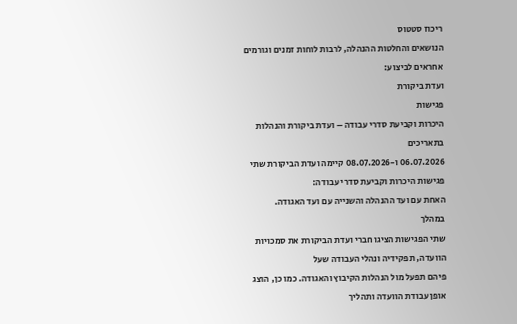ריכוז סטטוס
הנושאים והחלטות ההנהלה, לרבות לוחות זמנים וגורמים אחראים לביצוע:
ועדת ביקורת
פגישות
היכרות וקביעת סדרי עבודה – ועדת ביקורת והנהלות
בתאריכים
06.07.2026 ו-08.07.2026 קיימה ועדת הביקורת שתי פגישות היכרות וקביעת סדרי עבודה:
האחת עם ועד ההנהלה והשנייה עם ועד האגודה.
במהלך
שתי הפגישות הציגו חברי ועדת הביקורת את סמכויות הוועדה, תפקידיה ונהלי העבודה שעל
פיהם תפעל מול הנהלות הקיבוץ והאגודה. כמו כן, הוצג אופן עבודת הוועדה ותהליך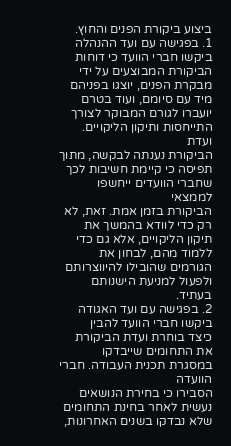ביצוע ביקורת הפנים והחוץ.
1. בפגישה עם ועד ההנהלה ביקשו חברי הוועד כי דוחות
הביקורת המבוצעים על ידי מבקרת הפנים, יוצגו בפניהם מיד עם סיומם, ועוד בטרם
יועברו לגורם המבוקר לצורך התייחסות ותיקון הליקויים.
ועדת
הביקורת נענתה לבקשה, מתוך תפיסה כי קיימת חשיבות לכך שחברי הוועדים ייחשפו לממצאי
הביקורת בזמן אמת. זאת, לא רק כדי לוודא בהמשך את תיקון הליקויים, אלא גם כדי
ללמוד מהם, לבחון את הגורמים שהובילו להיווצרותם ולפעול למניעת הישנותם בעתיד.
2. בפגישה עם ועד האגודה ביקשו חברי הוועד להבין
כיצד בוחרת ועדת הביקורת את התחומים שייבדקו במסגרת תכנית העבודה. חברי הוועדה
הסבירו כי בחירת הנושאים נעשית לאחר בחינת התחומים שלא נבדקו בשנים האחרונות,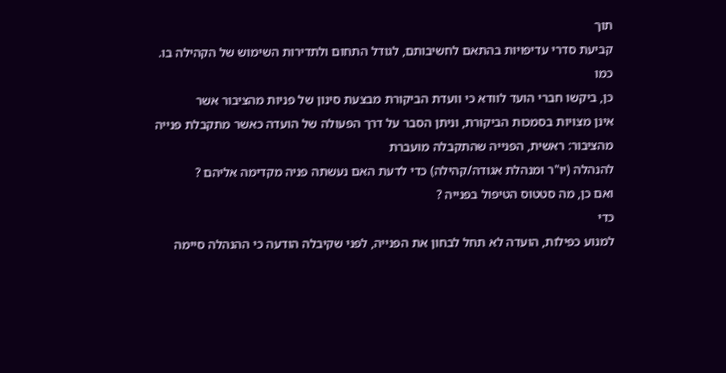תוך
קביעת סדרי עדיפויות בהתאם לחשיבותם, לגודל התחום ולתדירות השימוש של הקהילה בו.
כמו
כן, ביקשו חברי הועד לוודא כי וועדת הביקורת מבצעת סינון של פניות מהציבור אשר
אינן מצויות בסמכות הביקורת, וניתן הסבר על דרך הפעולה של הועדה כאשר מתקבלת פנייה
מהציבור: ראשית, הפנייה שהתקבלה מועברת
להנהלה (יו"ר ומנהלת אגודה/קהילה) כדי לדעת האם נעשתה פניה מקדימה אליהם ?
ואם כן, מה סטטוס הטיפול בפנייה ?
כדי
למנוע כפילות, הועדה לא תחל לבחון את הפנייה, לפני שקיבלה הודעה כי ההנהלה סיימה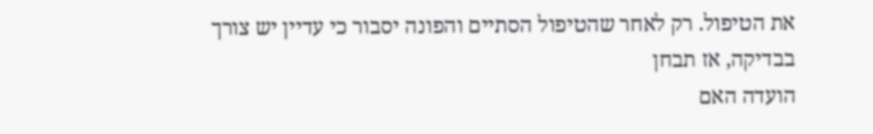את הטיפול. רק לאחר שהטיפול הסתיים והפונה יסבור כי עדיין יש צורך בבדיקה, אז תבחן
הועדה האם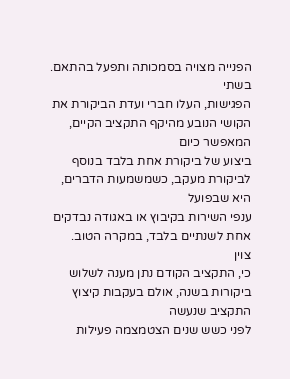הפנייה מצויה בסמכותה ותפעל בהתאם.
בשתי
הפגישות, העלו חברי ועדת הביקורת את הקושי הנובע מהיקף התקציב הקיים, המאפשר כיום
ביצוע של ביקורת אחת בלבד בנוסף לביקורת מעקב, כשמשמעות הדברים, היא שבפועל
ענפי השירות בקיבוץ או באגודה נבדקים אחת לשנתיים בלבד, במקרה הטוב.
צוין
כי, התקציב הקודם נתן מענה לשלוש ביקורות בשנה, אולם בעקבות קיצוץ התקציב שנעשה
לפני כשש שנים הצטמצמה פעילות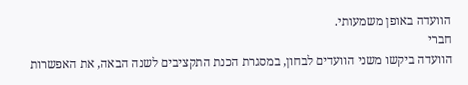הוועדה באופן משמעותי.
חברי
הוועדה ביקשו משני הוועדים לבחון, במסגרת הכנת התקציבים לשנה הבאה, את האפשרות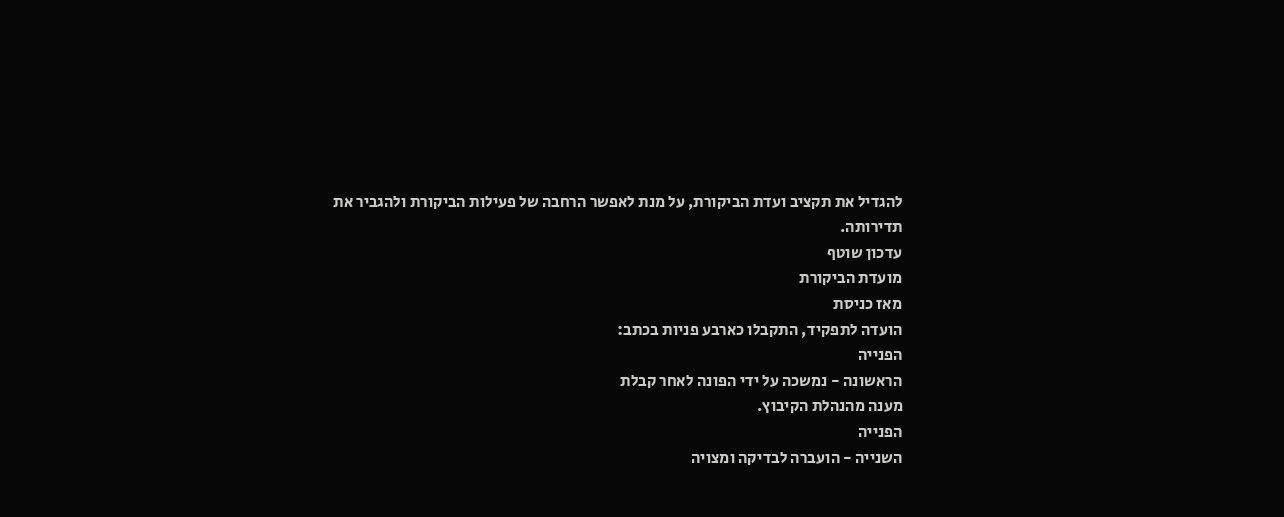להגדיל את תקציב ועדת הביקורת, על מנת לאפשר הרחבה של פעילות הביקורת ולהגביר את
תדירותה.
עדכון שוטף
מועדת הביקורת
מאז כניסת
הועדה לתפקיד, התקבלו כארבע פניות בכתב:
הפנייה
הראשונה - נמשכה על ידי הפונה לאחר קבלת
מענה מהנהלת הקיבוץ.
הפנייה
השנייה - הועברה לבדיקה ומצויה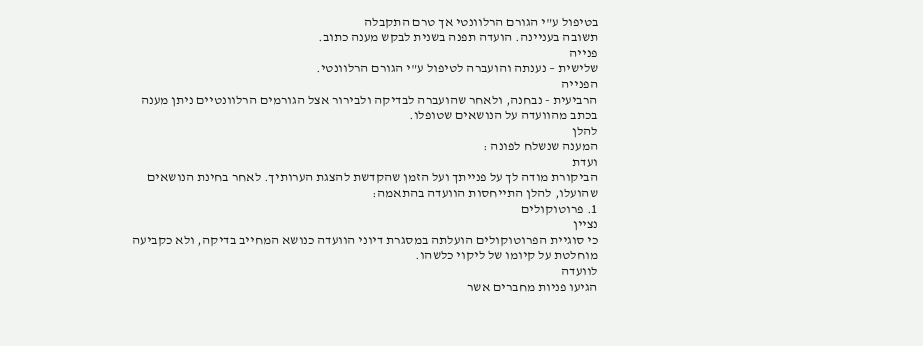בטיפול ע"י הגורם הרלוונטי אך טרם התקבלה
תשובה בעניינה. הועדה תפנה בשנית לבקש מענה כתוב.
פנייה
שלישית – נענתה והועברה לטיפול ע"י הגורם הרלוונטי.
הפנייה
הרביעית - נבחנה, ולאחר שהועברה לבדיקה ולבירור אצל הגורמים הרלוונטיים ניתן מענה
בכתב מהוועדה על הנושאים שטופלו.
להלן
המענה שנשלח לפונה :
ועדת
הביקורת מודה לך על פנייתך ועל הזמן שהקדשת להצגת הערותיך. לאחר בחינת הנושאים
שהועלו, להלן התייחסות הוועדה בהתאמה:
1. פרוטוקולים
נציין
כי סוגיית הפרוטוקולים הועלתה במסגרת דיוני הוועדה כנושא המחייב בדיקה, ולא כקביעה
מוחלטת על קיומו של ליקוי כלשהו.
לוועדה
הגיעו פניות מחברים אשר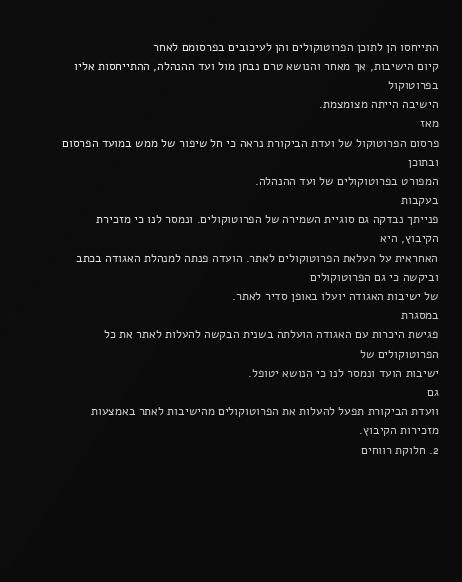התייחסו הן לתוכן הפרוטוקולים והן לעיכובים בפרסומם לאחר
קיום הישיבות, אך מאחר והנושא טרם נבחן מול ועד ההנהלה, ההתייחסות אליו בפרוטוקול
הישיבה הייתה מצומצמת.
מאז
פרסום הפרוטוקול של ועדת הביקורת נראה כי חל שיפור של ממש במועד הפרסום ובתוכן
המפורט בפרוטוקולים של ועד ההנהלה.
בעקבות
פנייתך נבדקה גם סוגיית השמירה של הפרוטוקולים. ונמסר לנו כי מזכירת הקיבוץ, היא
האחראית על העלאת הפרוטוקולים לאתר. הועדה פנתה למנהלת האגודה בכתב וביקשה כי גם הפרוטוקולים
של ישיבות האגודה יועלו באופן סדיר לאתר.
במסגרת
פגישת היכרות עם האגודה הועלתה בשנית הבקשה להעלות לאתר את כל הפרוטוקולים של
ישיבות הועד ונמסר לנו כי הנושא יטופל.
גם
וועדת הביקורת תפעל להעלות את הפרוטוקולים מהישיבות לאתר באמצעות מזכירות הקיבוץ.
2. חלוקת רווחים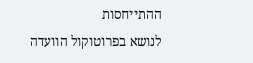ההתייחסות
לנושא בפרוטוקול הוועדה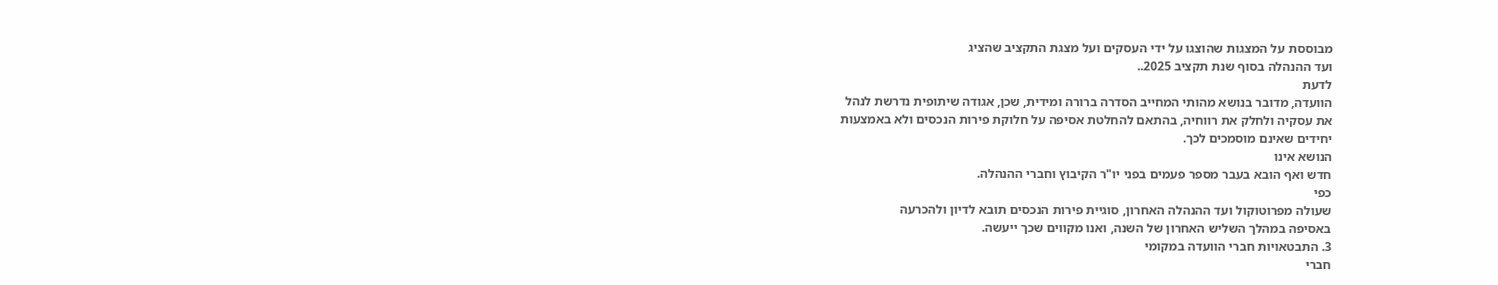מבוססת על המצגות שהוצגו על ידי העסקים ועל מצגת התקציב שהציג
ועד ההנהלה בסוף שנת תקציב 2025..
לדעת
הוועדה, מדובר בנושא מהותי המחייב הסדרה ברורה ומידית, שכן, אגודה שיתופית נדרשת לנהל
את עסקיה ולחלק את רווחיה, בהתאם להחלטת אסיפה על חלוקת פירות הנכסים ולא באמצעות
יחידים שאינם מוסמכים לכך.
הנושא אינו
חדש ואף הובא בעבר מספר פעמים בפני יו"ר הקיבוץ וחברי ההנהלה.
כפי
שעולה מפרוטוקול ועד ההנהלה האחרון, סוגיית פירות הנכסים תובא לדיון ולהכרעה
באסיפה במהלך השליש האחרון של השנה, ואנו מקווים שכך ייעשה.
3. התבטאויות חברי הוועדה במקומי
חברי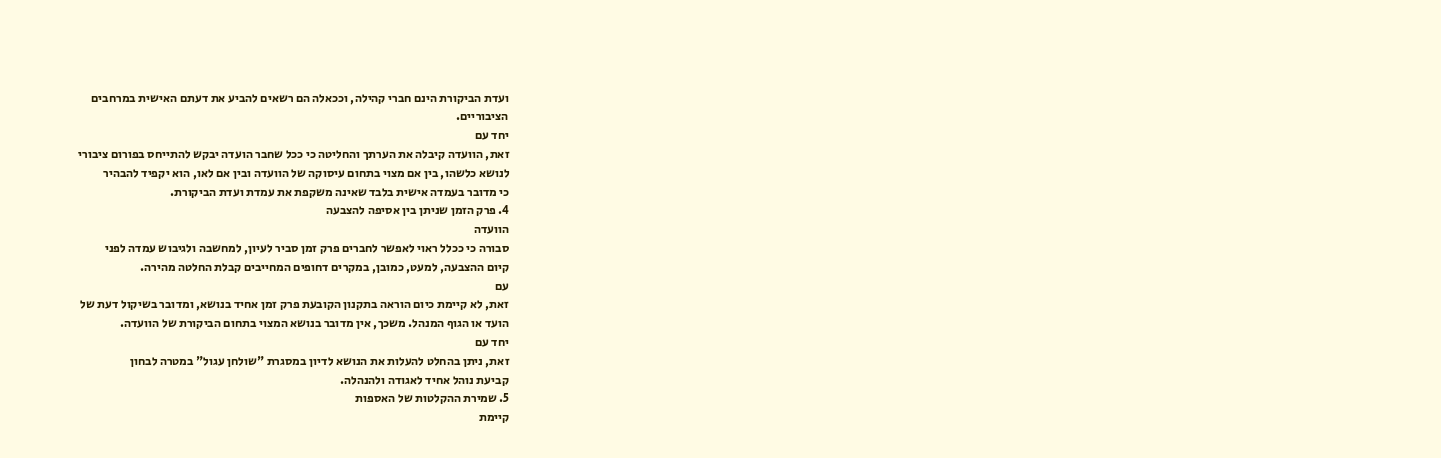ועדת הביקורת הינם חברי קהילה, וככאלה הם רשאים להביע את דעתם האישית במרחבים
הציבוריים.
יחד עם
זאת, הוועדה קיבלה את הערתך והחליטה כי ככל שחבר הועדה יבקש להתייחס בפורום ציבורי
לנושא כלשהו, בין אם מצוי בתחום עיסוקה של הוועדה ובין אם לאו, הוא יקפיד להבהיר
כי מדובר בעמדה אישית בלבד שאינה משקפת את עמדת ועדת הביקורת.
4. פרק הזמן שניתן בין אסיפה להצבעה
הוועדה
סבורה כי ככלל ראוי לאפשר לחברים פרק זמן סביר לעיון, למחשבה ולגיבוש עמדה לפני
קיום ההצבעה, למעט, כמובן, במקרים דחופים המחייבים קבלת החלטה מהירה.
עם
זאת, לא קיימת כיום הוראה בתקנון הקובעת פרק זמן אחיד בנושא, ומדובר בשיקול דעת של
הועד או הגוף המנהל. משכך, אין מדובר בנושא המצוי בתחום הביקורת של הוועדה.
יחד עם
זאת, ניתן בהחלט להעלות את הנושא לדיון במסגרת "שולחן עגול" במטרה לבחון
קביעת נוהל אחיד לאגודה ולהנהלה.
5. שמירת ההקלטות של האספות
קיימת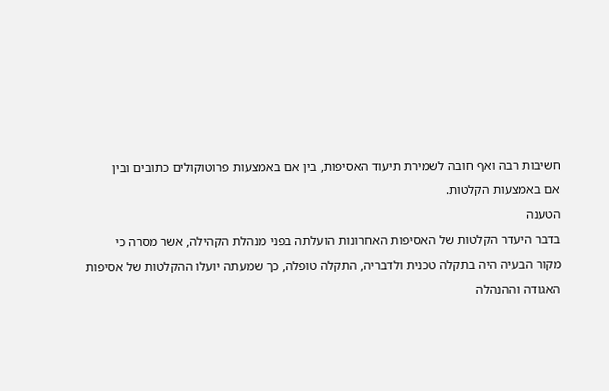חשיבות רבה ואף חובה לשמירת תיעוד האסיפות, בין אם באמצעות פרוטוקולים כתובים ובין
אם באמצעות הקלטות.
הטענה
בדבר היעדר הקלטות של האסיפות האחרונות הועלתה בפני מנהלת הקהילה, אשר מסרה כי
מקור הבעיה היה בתקלה טכנית ולדבריה, התקלה טופלה, כך שמעתה יועלו ההקלטות של אסיפות
האגודה וההנהלה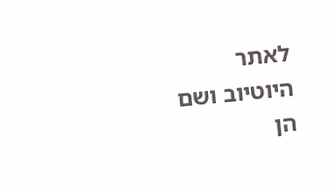לאתר היוטיוב ושם הן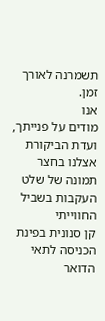תשמרנה לאורך זמן.
אנו
מודים על פנייתך,
ועדת הביקורת
אצלנו בחצר
תמונה של שלט העקבות בשביל החווייתי
קן סנונית בפינת הכניסה לתאי הדואר